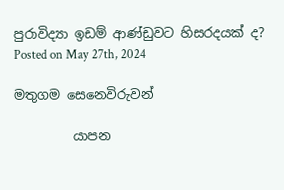පුරාවිද්‍යා ඉඩම් ආණ්ඩුවට හිසරදයක් ද?
Posted on May 27th, 2024

මතුගම සෙනෙවිරුවන්

         යාපන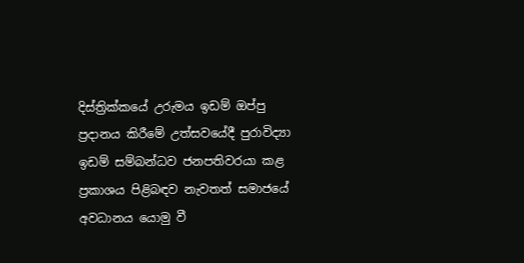දිස්ත්‍රික්කයේ උරුමය ඉඩම් ඔප්පු ප්‍රදානය කිරීමේ උත්සවයේදී පුරාවිද්‍යා ඉඩම් සම්බන්ධව ජනපතිවරයා කළ ප්‍රකාශය පිළිබඳව නැවතත් සමාජයේ අවධානය යොමු වී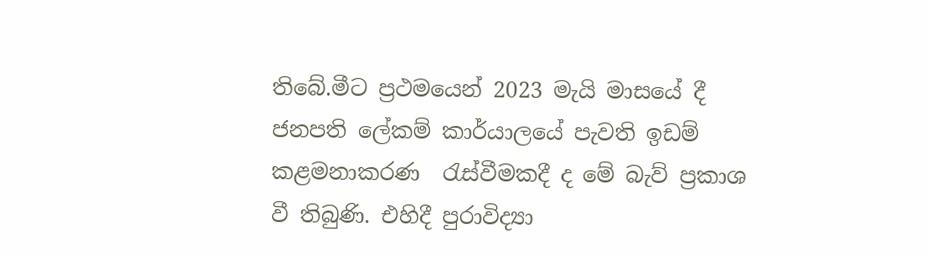තිබේ.මීට ප්‍රථමයෙන් 2023 මැයි මාසයේ දී ජනපති ලේකම් කාර්යාලයේ පැවති ඉඩම් කළමනාකරණ  රැස්වීමකදී ද මේ බැව් ප්‍රකාශ වී තිබුණි. එහිදී පුරාවිද්‍යා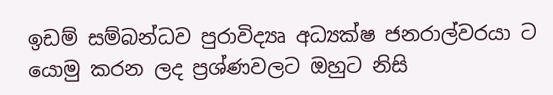ඉඩම් සම්බන්ධව පුරාවිද්‍යෘ අධ්‍යක්ෂ ජනරාල්වරයා ට යොමු කරන ලද ප්‍රශ්ණවලට ඔහුට නිසි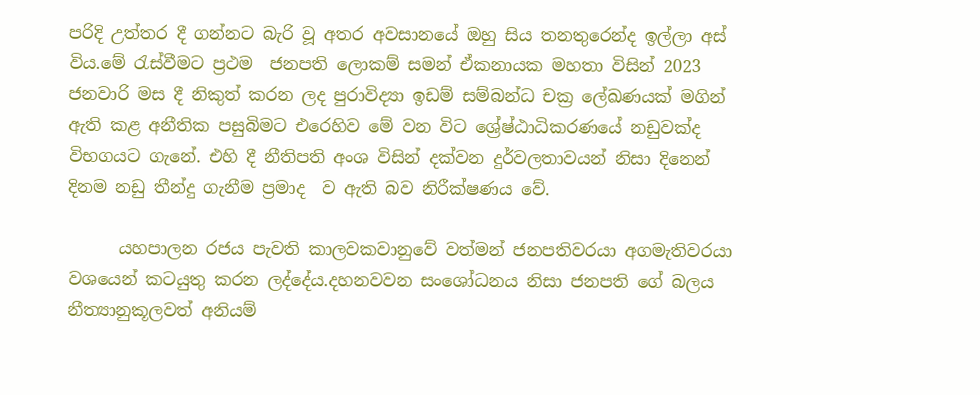පරිදි උත්තර දී ගන්නට බැරි වූ අතර අවසානයේ ඔහු සිය තනතුරෙන්ද ඉල්ලා අස් විය.මේ රැස්වීමට ප්‍රථම  ජනපති ලොකම් සමන් ඒකනායක මහතා විසින් 2023 ජනවාරි මස දී නිකුත් කරන ලද පුරාවිද්‍යා ඉඩම් සම්බන්ධ චක්‍ර ලේඛණයක් මගින් ඇති කළ අනීතික පසුබිමට එරෙහිව මේ වන විට ශ්‍රේෂ්ඨාධිකරණයේ නඩුවක්ද විභගයට ගැනේ. එහි දී නීතිපති අංශ විසින් දක්වන දුර්වලතාවයන් නිසා දිනෙන් දිනම නඩු තීන්දු ගැනීම ප්‍රමාද  ව ඇති බව නිරීක්ෂණය වේ.

      යහපාලන රජය පැවති කාලවකවානුවේ වත්මන් ජනපතිවරයා අගමැතිවරයා වශයෙන් කටයුතු කරන ලද්දේය.දහනවවන සංශෝධනය නිසා ජනපති ගේ බලය නීත්‍යානුකූලවත් අනියම්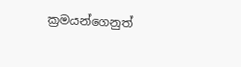ක්‍රමයන්ගෙනුත්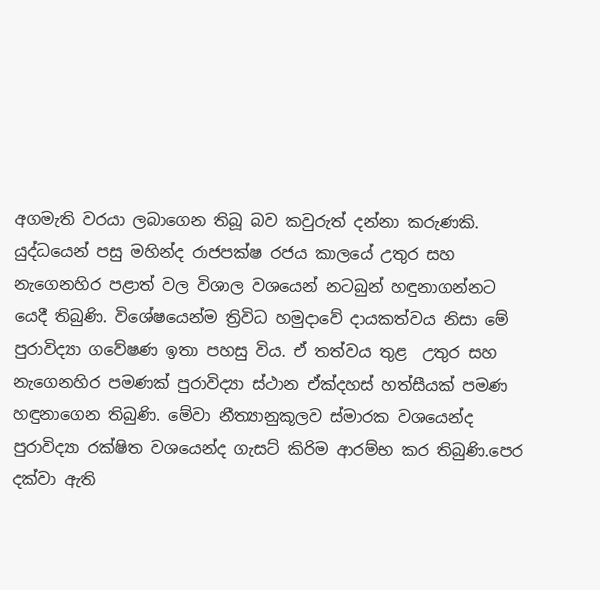අගමැති වරයා ලබාගෙන තිබූ බව කවුරුත් දන්නා කරුණකි. යුද්ධයෙන් පසු මහින්ද රාජපක්ෂ රජය කාලයේ උතුර සහ නැගෙනහිර පළාත් වල විශාල වශයෙන් නටබුන් හඳුනාගන්නට යෙදී තිබුණි. විශේෂයෙන්ම ත්‍රිවිධ හමුදාවේ දායකත්වය නිසා මේ පුරාවිද්‍යා ගවේෂණ ඉතා පහසු විය. ඒ තත්වය තුළ  උතුර සහ නැගෙනහිර පමණක් පුරාවිද්‍යා ස්ථාන ඒක්දහස් හත්සීයක් පමණ හඳුනාගෙන තිබුණි. මේවා නීත්‍යානුකූලව ස්මාරක වශයෙන්ද පුරාවිද්‍යා රක්ෂිත වශයෙන්ද ගැසට් කිරිම ආරම්භ කර තිබුණි.පෙර දක්වා ඇති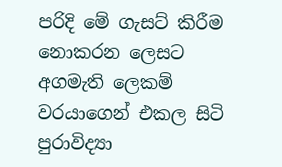පරිදි මේ ගැසට් කිරීම නොකරන ලෙසට අගමැති ලෙකම් වරයාගෙන් එකල සිටි පුරාවිද්‍යා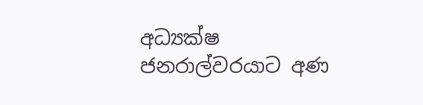අධ්‍යක්ෂ ජනරාල්වරයාට අණ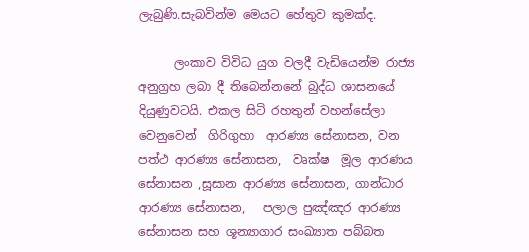ලැබුණි.සැබවින්ම මෙයට හේතුව කුමක්ද.

      ලංකාව විවිධ යුග වලදී වැඩියෙන්ම රාජ්‍ය අනුග්‍රහ ලබා දී තිබෙන්නනේ බුද්ධ ශාසනයේ දියුණුවටයි. එකල සිටි රහතුන් වහන්සේලා වෙනුවෙන්  ගිරිගුහා  ආරණ්‍ය සේනාසන, වන පත්ථ ආරණ්‍ය සේනාසන,  වෘක්ෂ  මූල ආරණය සේනාසන ,සූසාන ආරණ්‍ය සේනාසන, ගාන්ධාර ආරණ්‍ය සේනාසන,   පලාල පුඤ්ඤර ආරණ්‍ය සේනාසන සහ ශූන්‍යාගාර සංඛ්‍යාත පබ්බත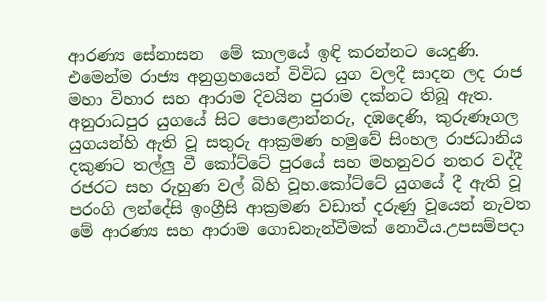ආරණ්‍ය සේනාසන  මේ කාලයේ ඉඳි කරන්නට යෙදුණි.  එමෙන්ම රාජ්‍ය අනුග්‍රහයෙන් විවිධ යුග වලදී සාදන ලද රාජ මහා විහාර සහ ආරාම දිවයින පුරාම දක්නට තිබූ ඇත. අනුරාධපුර යුගයේ සිට පොළොන්නරු, දඹදෙණි, කුරුණෑගල යුගයන්හි ඇති වූ සතුරු ආක්‍රමණ හමුවේ සිංහල රාජධානිය දකුණට තල්ලු වී කෝට්ටේ පුරයේ සහ මහනුවර නතර වද්දී රජරට සහ රුහුණ වල් බිහි වූහ.කෝට්ටේ යුගයේ දී ඇති වූ පරංගි ලන්දේසි ඉංග්‍රීසි ආක්‍රමණ වඩාත් දරුණු වූයෙන් නැවත මේ ආරණ්‍ය සහ ආරාම ගොඩනැන්වීමක් නොවීය.උපසම්පදා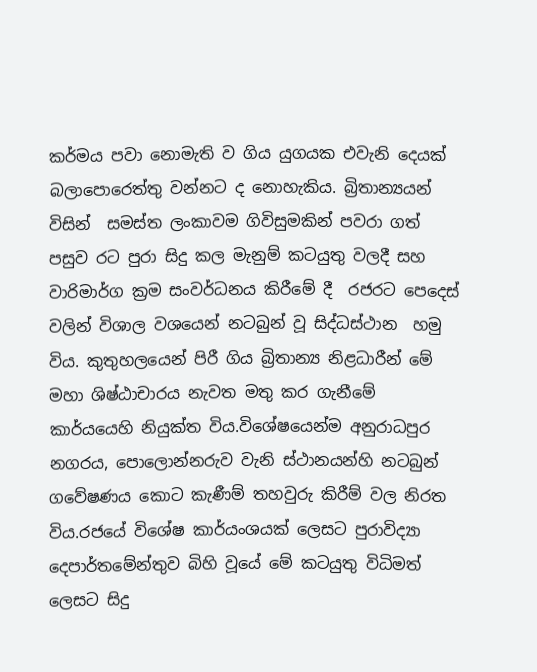කර්මය පවා නොමැති ව ගිය යුගයක එවැනි දෙයක් බලාපොරෙත්තු වන්නට ද නොහැකිය. බ්‍රිතාන්‍යයන් විසින්  සමස්ත ලංකාවම ගිවිසුමකින් පවරා ගත් පසුව රට පුරා සිදු කල මැනුම් කටයුතු වලදී සහ  වාරිමාර්ග ක්‍රම සංවර්ධනය කිරීමේ දී  රජරට පෙදෙස් වලින් විශාල වශයෙන් නටබුන් වූ සිද්ධස්ථාන  හමු විය. කුතුහලයෙන් පිරී ගිය බ්‍රිතාන්‍ය නිළධාරීන් මේ මහා ශිෂ්ඨාචාරය නැවත මතු කර ගැනීමේ කාර්යයෙහි නියුක්ත විය.විශේෂයෙන්ම අනුරාධපුර නගරය, පොලොන්නරුව වැනි ස්ථානයන්හි නටබුන් ගවේෂණය කොට කැණීම් තහවුරු කිරීම් වල නිරත විය.රජයේ විශේෂ කාර්යංශයක් ලෙසට පුරාවිද්‍යා දෙපාර්තමේන්තුව බිහි වූයේ මේ කටයුතු විධිමත් ලෙසට සිදු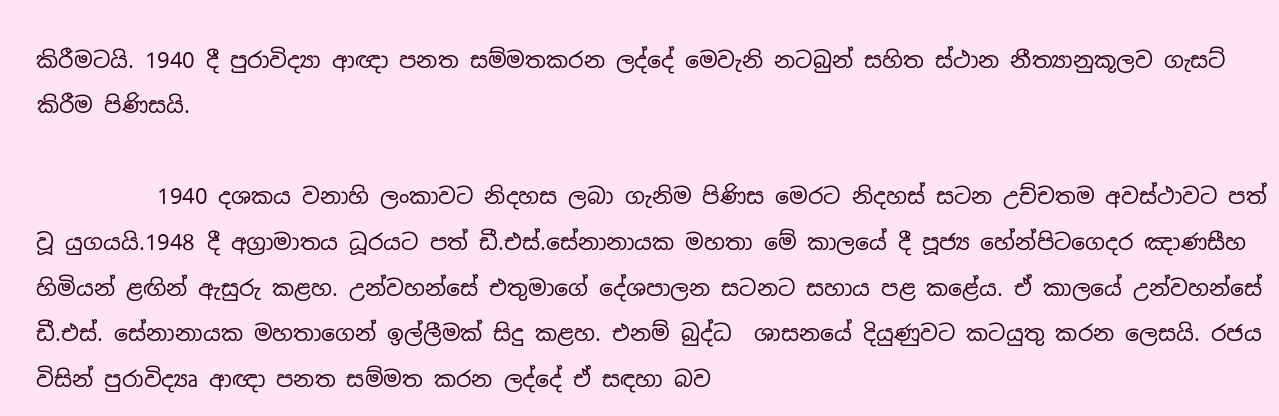කිරීමටයි. 1940 දී පුරාවිද්‍යා ආඥා පනත සම්මතකරන ලද්දේ මෙවැනි නටබුන් සහිත ස්ථාන නීත්‍යානුකූලව ගැසට් කිරීම පිණිසයි.

           1940 දශකය වනාහි ලංකාවට නිදහස ලබා ගැනිම පිණිස මෙරට නිදහස් සටන උච්චතම අවස්ථාවට පත් වූ යුගයයි.1948 දී අග්‍රාමාතය ධූරයට පත් ඩී.එස්.සේනානායක මහතා මේ කාලයේ දී පූජ්‍ය හේන්පිටගෙදර ඤාණසීහ හිමියන් ළඟින් ඇසුරු කළහ. උන්වහන්සේ එතුමාගේ දේශපාලන සටනට සහාය පළ කළේය. ඒ කාලයේ උන්වහන්සේ  ඩී.එස්. සේනානායක මහතාගෙන් ඉල්ලීමක් සිදු කළහ. එනම් බුද්ධ  ශාසනයේ දියුණුවට කටයුතු කරන ලෙසයි. රජය විසින් පුරාවිද්‍යෘ ආඥා පනත සම්මත කරන ලද්දේ ඒ සඳහා බව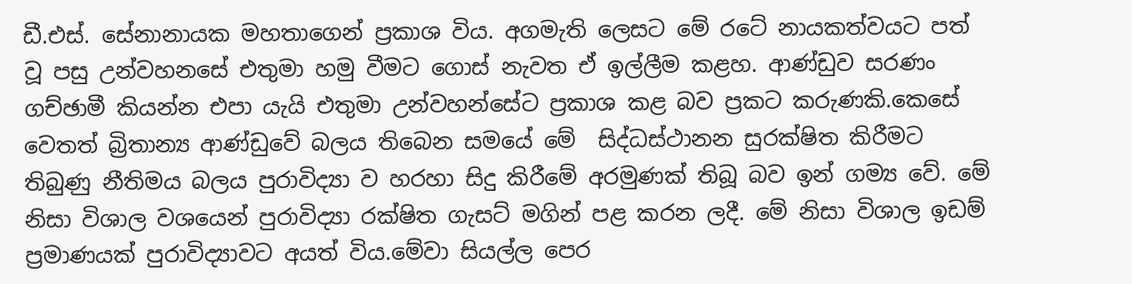ඩී.එස්. සේනානායක මහතාගෙන් ප්‍රකාශ විය. අගමැති ලෙසට මේ රටේ නායකත්වයට පත්  වූ පසු උන්වහනසේ එතුමා හමු වීමට ගොස් නැවත ඒ ඉල්ලීම කළහ. ආණ්ඩුව සරණං ගච්ඡාමී කියන්න එපා යැයි එතුමා උන්වහන්සේට ප්‍රකාශ කළ බව ප්‍රකට කරුණකි.කෙසේ වෙතත් බ්‍රිතාන්‍ය ආණ්ඩුවේ බලය තිබෙන සමයේ මේ  සිද්ධස්ථානන සුරක්ෂිත කිරීමට තිබුණු නීතිමය බලය පුරාවිද්‍යා ව හරහා සිදු කිරීමේ අරමුණක් තිබූ බව ඉන් ගම්‍ය වේ. මේ නිසා විශාල වශයෙන් පුරාවිද්‍යා රක්ෂිත ගැසට් මගින් පළ කරන ලදී. මේ නිසා විශාල ඉඩම් ප්‍රමාණයක් පුරාවිද්‍යාවට අයත් විය.මේවා සියල්ල පෙර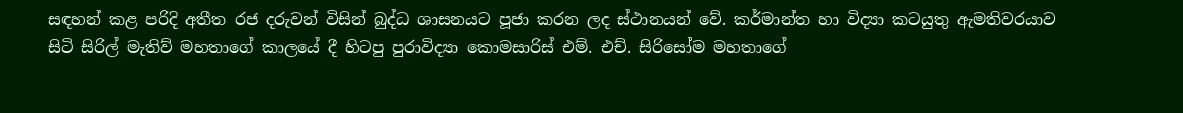සඳහන් කළ පරිදි අතීත රජ දරුවන් විසින් බුද්ධ ශාසනයට පූජා කරන ලද ස්ථානයන් වේ. කර්මාන්ත හා විද්‍යා කටයුතු ඇමතිවරයාව සිටි සිරිල් මැතිව් මහතාගේ කාලයේ දී හිටපු පුරාවිද්‍යා කොමසාරිස් එම්. එච්. සිරිසෝම මහතාගේ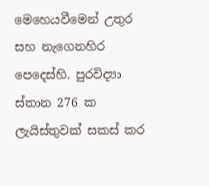මෙහෙයවීමෙන් උතුර සහ නැගෙනහිර පෙදෙස්හි. පුරවිද්‍යා ස්තාන 276 ක ලැයිස්තුවක් සකස් කර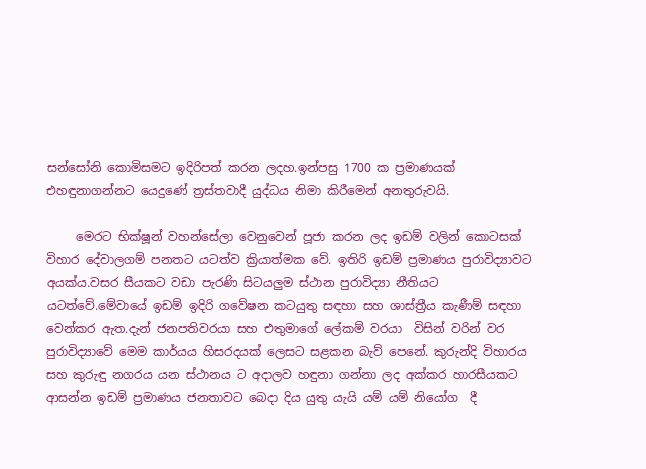සන්සෝනි කොමිසමට ඉදිරිපත් කරන ලදහ.ඉන්පසු 1700 ක ප්‍රමාණයක් එහඳුනාගන්නට යෙදුණේ ත්‍රස්තවාදී යුද්ධය නිමා කිරීමෙන් අනතුරුවයි.

     මෙරට භික්ෂූන් වහන්සේලා වෙනුවෙන් පූජා කරන ලද ඉඩම් වලින් කොටසක් විහාර දේවාලගම් පනතට යටත්ව ක්‍රියාත්මක වේ. ඉතිරි ඉඩම් ප්‍රමාණය පුරාවිද්‍යාවට අයක්ය.වසර සීයකට වඩා පැරණි සිටයලුම ස්ථාන පුරාවිද්‍යා නීතියට යටත්වේ.මේවායේ ඉඩම් ඉදිරි ගවේෂන කටයුතු සඳහා සහ ශාස්ත්‍රීය කැණීම් සඳහා වෙන්කර ඇත.දැන් ජනපතිවරයා සහ එතුමාගේ ලේකම් වරයා  විසින් වරින් වර පුරාවිද්‍යාවේ මෙම කාර්යය හිසරදයක් ලෙසට සළකන බැව් පෙනේ. කුරුන්දි විහාරය සහ කුරුඳු නගරය යන ස්ථානය ට අදාලව හඳුනා ගන්නා ලද අක්කර හාරසීයකට ආසන්න ඉඩම් ප්‍රමාණය ජනතාවට බෙදා දිය යුතු යැයි යම් යම් නියෝග  දී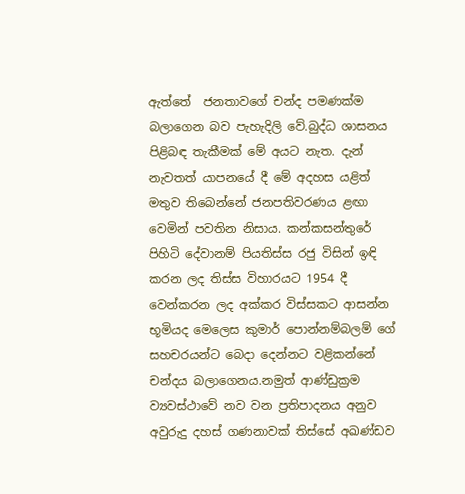ඇත්තේ  ජනතාවගේ චන්ද පමණක්ම බලාගෙන බව පැහැදිලි වේ.බුද්ධ ශාසනය පිළිබඳ තැකීමක් මේ අයට නැත. දැන් නැවතත් යාපනයේ දී මේ අදහස යළිත් මතුව තිබෙන්නේ ජනපතිවරණය ළඟා වෙමින් පවතින නිසාය. කන්කසන්තුරේ පිහිටි දේවානම් පියතිස්ස රජු විසින් ඉඳි කරන ලද තිස්ස විහාරයට 1954 දී වෙන්කරන ලද අක්කර විස්සකට ආසන්න භූමියද මෙලෙස කුමාර් පොන්නම්බලම් ගේ සහචරයන්ට බෙදා දෙන්නට වළිකන්නේ චන්දය බලාගෙනය.නමුත් ආණ්ඩුක්‍රම ව්‍යවස්ථාවේ නව වන ප්‍රතිපාදනය අනුව අවුරුදු දහස් ගණනාවක් තිස්සේ අඛණ්ඩව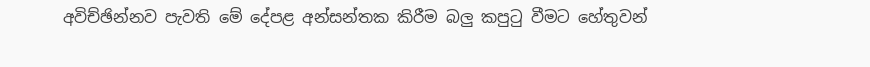අවිච්ඡින්නව පැවති මේ දේපළ අන්සන්තක කිරීම බලු කපුටු වීමට හේතුවන්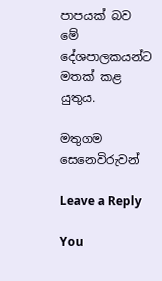පාපයක් බව මේ දේශපාලකයන්ට මතක් කළ යුතුය.

මතුගම සෙනෙවිරුවන්

Leave a Reply

You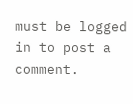must be logged in to post a comment.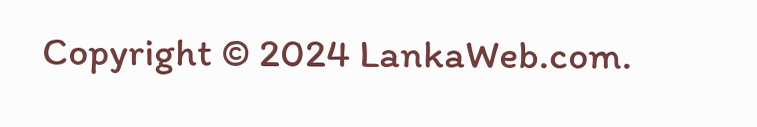Copyright © 2024 LankaWeb.com.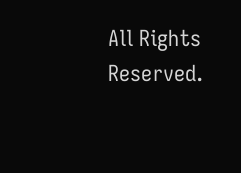All Rights Reserved.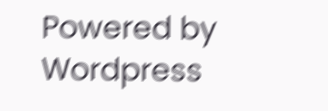Powered by Wordpress